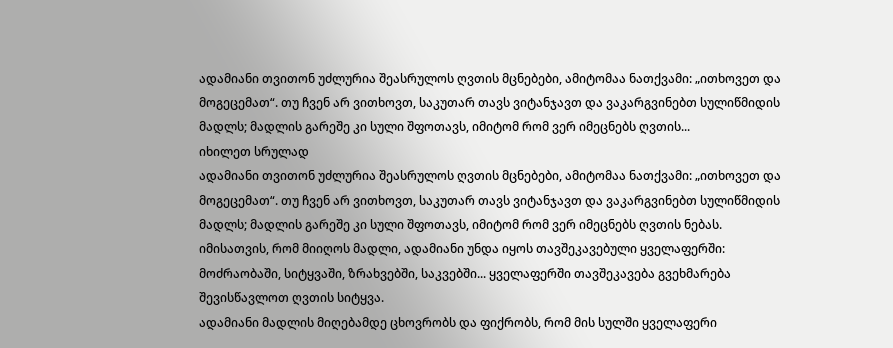ადამიანი თვითონ უძლურია შეასრულოს ღვთის მცნებები, ამიტომაა ნათქვამი: „ითხოვეთ და მოგეცემათ“. თუ ჩვენ არ ვითხოვთ, საკუთარ თავს ვიტანჯავთ და ვაკარგვინებთ სულიწმიდის მადლს; მადლის გარეშე კი სული შფოთავს, იმიტომ რომ ვერ იმეცნებს ღვთის...
იხილეთ სრულად
ადამიანი თვითონ უძლურია შეასრულოს ღვთის მცნებები, ამიტომაა ნათქვამი: „ითხოვეთ და მოგეცემათ“. თუ ჩვენ არ ვითხოვთ, საკუთარ თავს ვიტანჯავთ და ვაკარგვინებთ სულიწმიდის მადლს; მადლის გარეშე კი სული შფოთავს, იმიტომ რომ ვერ იმეცნებს ღვთის ნებას. იმისათვის, რომ მიიღოს მადლი, ადამიანი უნდა იყოს თავშეკავებული ყველაფერში: მოძრაობაში, სიტყვაში, ზრახვებში, საკვებში... ყველაფერში თავშეკავება გვეხმარება შევისწავლოთ ღვთის სიტყვა.
ადამიანი მადლის მიღებამდე ცხოვრობს და ფიქრობს, რომ მის სულში ყველაფერი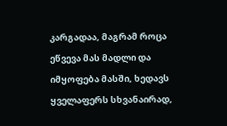კარგადაა, მაგრამ როცა ეწვევა მას მადლი და იმყოფება მასში, ხედავს ყველაფერს სხვანაირად,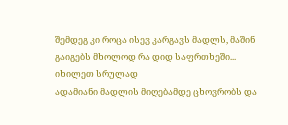შემდეგ კი როცა ისევ კარგავს მადლს, მაშინ გაიგებს მხოლოდ რა დიდ საფრთხეში...
იხილეთ სრულად
ადამიანი მადლის მიღებამდე ცხოვრობს და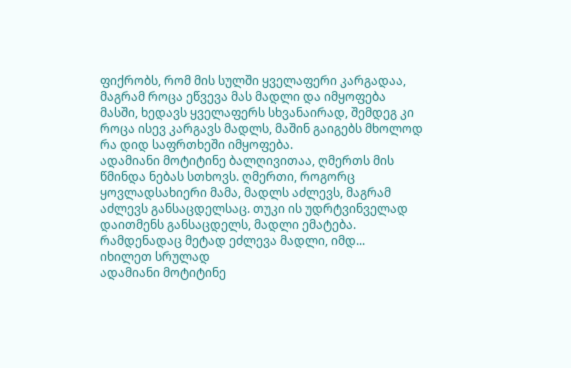ფიქრობს, რომ მის სულში ყველაფერი კარგადაა, მაგრამ როცა ეწვევა მას მადლი და იმყოფება მასში, ხედავს ყველაფერს სხვანაირად, შემდეგ კი როცა ისევ კარგავს მადლს, მაშინ გაიგებს მხოლოდ რა დიდ საფრთხეში იმყოფება.
ადამიანი მოტიტინე ბალღივითაა, ღმერთს მის წმინდა ნებას სთხოვს. ღმერთი, როგორც ყოვლადსახიერი მამა, მადლს აძლევს, მაგრამ აძლევს განსაცდელსაც. თუკი ის უდრტვინველად დაითმენს განსაცდელს, მადლი ემატება. რამდენადაც მეტად ეძლევა მადლი, იმდ...
იხილეთ სრულად
ადამიანი მოტიტინე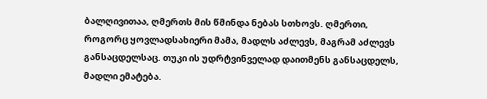ბალღივითაა, ღმერთს მის წმინდა ნებას სთხოვს. ღმერთი, როგორც ყოვლადსახიერი მამა, მადლს აძლევს, მაგრამ აძლევს განსაცდელსაც. თუკი ის უდრტვინველად დაითმენს განსაცდელს, მადლი ემატება.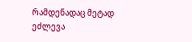რამდენადაც მეტად ეძლევა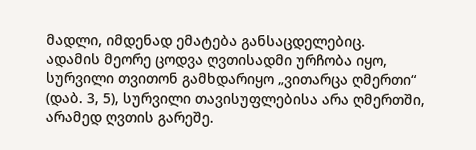მადლი, იმდენად ემატება განსაცდელებიც.
ადამის მეორე ცოდვა ღვთისადმი ურჩობა იყო, სურვილი თვითონ გამხდარიყო „ვითარცა ღმერთი“ (დაბ. 3, 5), სურვილი თავისუფლებისა არა ღმერთში, არამედ ღვთის გარეშე.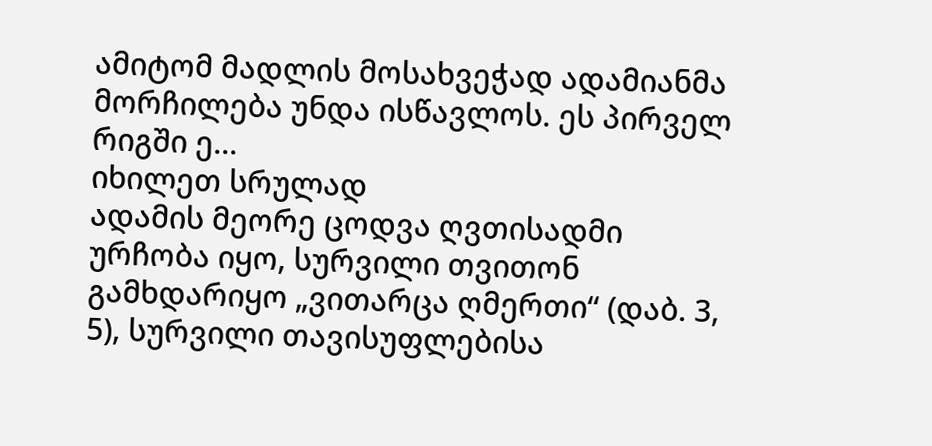ამიტომ მადლის მოსახვეჭად ადამიანმა მორჩილება უნდა ისწავლოს. ეს პირველ რიგში ე...
იხილეთ სრულად
ადამის მეორე ცოდვა ღვთისადმი ურჩობა იყო, სურვილი თვითონ გამხდარიყო „ვითარცა ღმერთი“ (დაბ. 3, 5), სურვილი თავისუფლებისა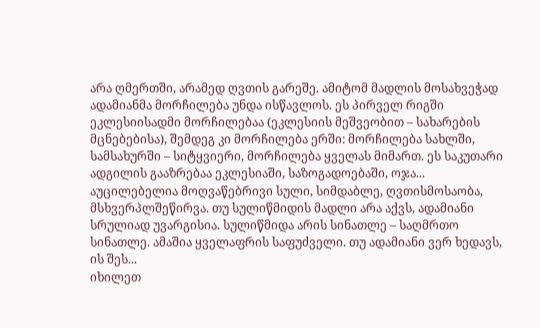არა ღმერთში, არამედ ღვთის გარეშე. ამიტომ მადლის მოსახვეჭად ადამიანმა მორჩილება უნდა ისწავლოს. ეს პირველ რიგში ეკლესიისადმი მორჩილებაა (ეკლესიის მეშვეობით – სახარების მცნებებისა), შემდეგ კი მორჩილება ერში: მორჩილება სახლში, სამსახურში – სიტყვიერი, მორჩილება ყველას მიმართ. ეს საკუთარი ადგილის გააზრებაა ეკლესიაში, საზოგადოებაში, ოჯა...
აუცილებელია მოღვაწებრივი სული, სიმდაბლე, ღვთისმოსაობა, მსხვერპლშეწირვა. თუ სულიწმიდის მადლი არა აქვს, ადამიანი სრულიად უვარგისია. სულიწმიდა არის სინათლე – საღმრთო სინათლე. ამაშია ყველაფრის საფუძველი. თუ ადამიანი ვერ ხედავს, ის შეს...
იხილეთ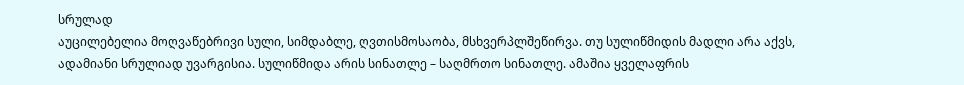სრულად
აუცილებელია მოღვაწებრივი სული, სიმდაბლე, ღვთისმოსაობა, მსხვერპლშეწირვა. თუ სულიწმიდის მადლი არა აქვს, ადამიანი სრულიად უვარგისია. სულიწმიდა არის სინათლე – საღმრთო სინათლე. ამაშია ყველაფრის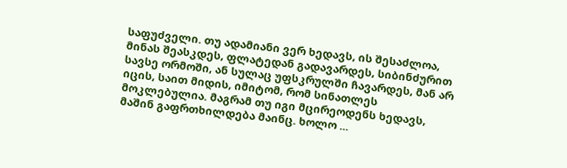საფუძველი. თუ ადამიანი ვერ ხედავს, ის შესაძლოა, მინას შეასკდეს, ფლატედან გადავარდეს, სიბინძურით სავსე ორმოში, ან სულაც უფსკრულში ჩავარდეს, მან არ იცის, საით მიდის, იმიტომ, რომ სინათლეს მოკლებულია. მაგრამ თუ იგი მცირეოდენს ხედავს, მაშინ გაფრთხილდება მაინც. ხოლო ...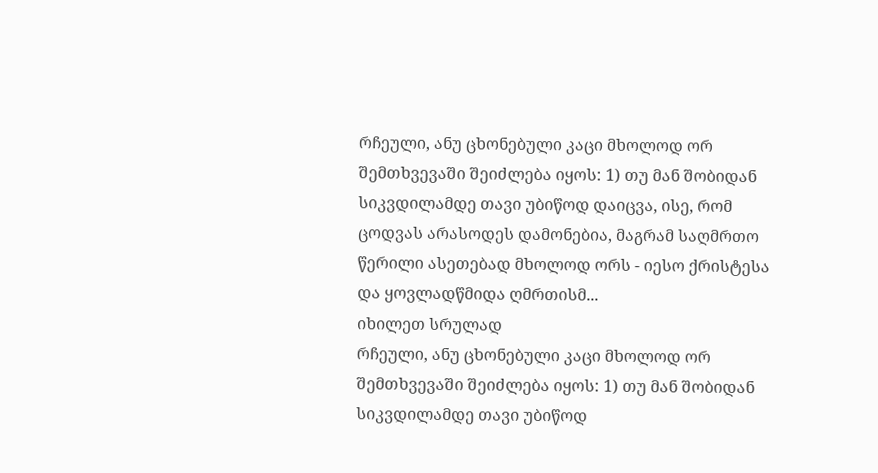რჩეული, ანუ ცხონებული კაცი მხოლოდ ორ შემთხვევაში შეიძლება იყოს: 1) თუ მან შობიდან სიკვდილამდე თავი უბიწოდ დაიცვა, ისე, რომ ცოდვას არასოდეს დამონებია, მაგრამ საღმრთო წერილი ასეთებად მხოლოდ ორს - იესო ქრისტესა და ყოვლადწმიდა ღმრთისმ...
იხილეთ სრულად
რჩეული, ანუ ცხონებული კაცი მხოლოდ ორ შემთხვევაში შეიძლება იყოს: 1) თუ მან შობიდან სიკვდილამდე თავი უბიწოდ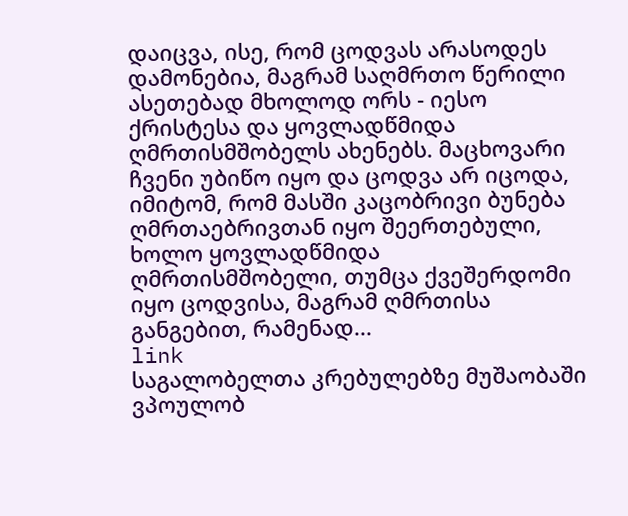დაიცვა, ისე, რომ ცოდვას არასოდეს დამონებია, მაგრამ საღმრთო წერილი ასეთებად მხოლოდ ორს - იესო ქრისტესა და ყოვლადწმიდა ღმრთისმშობელს ახენებს. მაცხოვარი ჩვენი უბიწო იყო და ცოდვა არ იცოდა, იმიტომ, რომ მასში კაცობრივი ბუნება ღმრთაებრივთან იყო შეერთებული, ხოლო ყოვლადწმიდა ღმრთისმშობელი, თუმცა ქვეშერდომი იყო ცოდვისა, მაგრამ ღმრთისა განგებით, რამენად...
link
საგალობელთა კრებულებზე მუშაობაში ვპოულობ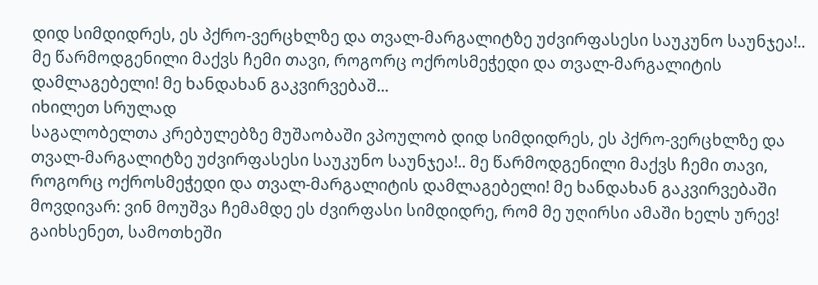დიდ სიმდიდრეს, ეს პქრო-ვერცხლზე და თვალ-მარგალიტზე უძვირფასესი საუკუნო საუნჯეა!.. მე წარმოდგენილი მაქვს ჩემი თავი, როგორც ოქროსმეჭედი და თვალ-მარგალიტის დამლაგებელი! მე ხანდახან გაკვირვებაშ...
იხილეთ სრულად
საგალობელთა კრებულებზე მუშაობაში ვპოულობ დიდ სიმდიდრეს, ეს პქრო-ვერცხლზე და თვალ-მარგალიტზე უძვირფასესი საუკუნო საუნჯეა!.. მე წარმოდგენილი მაქვს ჩემი თავი, როგორც ოქროსმეჭედი და თვალ-მარგალიტის დამლაგებელი! მე ხანდახან გაკვირვებაში მოვდივარ: ვინ მოუშვა ჩემამდე ეს ძვირფასი სიმდიდრე, რომ მე უღირსი ამაში ხელს ურევ!
გაიხსენეთ, სამოთხეში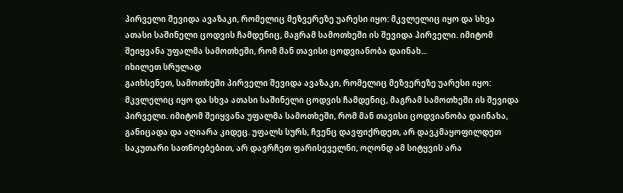პირველი შევიდა ავაზაკი, რომელიც მეზვერეზე უარესი იყო: მკვლელიც იყო და სხვა ათასი საშინელი ცოდვის ჩამდენიც, მაგრამ სამოთხეში ის შევიდა პირველი. იმიტომ შეიყვანა უფალმა სამოთხეში, რომ მან თავისი ცოდვიანობა დაინახ...
იხილეთ სრულად
გაიხსენეთ, სამოთხეში პირველი შევიდა ავაზაკი, რომელიც მეზვერეზე უარესი იყო: მკვლელიც იყო და სხვა ათასი საშინელი ცოდვის ჩამდენიც, მაგრამ სამოთხეში ის შევიდა პირველი. იმიტომ შეიყვანა უფალმა სამოთხეში, რომ მან თავისი ცოდვიანობა დაინახა, განიცადა და აღიარა კიდეც. უფალს სურს, ჩვენც დავფიქრდეთ, არ დავკმაყოფილდეთ საკუთარი სათნოებებით, არ დავრჩეთ ფარისეველნი, ოღონდ ამ სიტყვის არა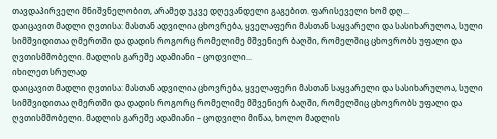თავდაპირველი მნიშვნელობით, არამედ უკვე დღევანდელი გაგებით. ფარისეველი ხომ დღ...
დაიცავით მადლი ღვთისა: მასთან ადვილია ცხოვრება, ყველაფერი მასთან საყვარელი და სასიხარულოა, სული სიმშვიდითაა ღმერთში და დადის როგორც რომელიმე მშვენიერ ბაღში, რომელშიც ცხოვრობს უფალი და ღვთისმშობელი. მადლის გარეშე ადამიანი – ცოდვილი...
იხილეთ სრულად
დაიცავით მადლი ღვთისა: მასთან ადვილია ცხოვრება, ყველაფერი მასთან საყვარელი და სასიხარულოა, სული სიმშვიდითაა ღმერთში და დადის როგორც რომელიმე მშვენიერ ბაღში, რომელშიც ცხოვრობს უფალი და ღვთისმშობელი. მადლის გარეშე ადამიანი – ცოდვილი მიწაა, ხოლო მადლის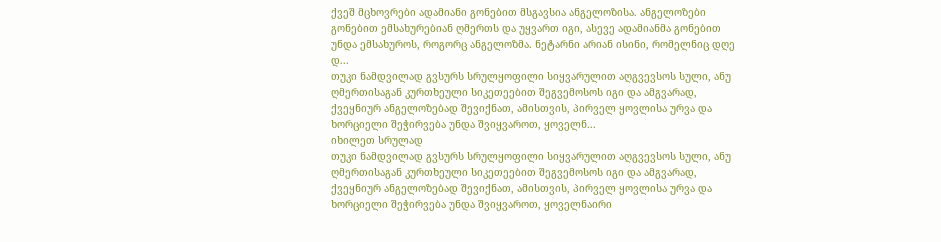ქვეშ მცხოვრები ადამიანი გონებით მსგავსია ანგელოზისა. ანგელოზები გონებით ემსახურებიან ღმერთს და უყვართ იგი, ასევე ადამიანმა გონებით უნდა ემსახუროს, როგორც ანგელოზმა. ნეტარნი არიან ისინი, რომელნიც დღე დ...
თუკი ნამდვილად გვსურს სრულყოფილი სიყვარულით აღგვევსოს სული, ანუ ღმერთისაგან კურთხეული სიკეთეებით შეგვემოსოს იგი და ამგვარად, ქვეყნიურ ანგელოზებად შევიქნათ, ამისთვის, პირველ ყოვლისა ურვა და ხორციელი შეჭირვება უნდა შვიყვაროთ, ყოველნ...
იხილეთ სრულად
თუკი ნამდვილად გვსურს სრულყოფილი სიყვარულით აღგვევსოს სული, ანუ ღმერთისაგან კურთხეული სიკეთეებით შეგვემოსოს იგი და ამგვარად, ქვეყნიურ ანგელოზებად შევიქნათ, ამისთვის, პირველ ყოვლისა ურვა და ხორციელი შეჭირვება უნდა შვიყვაროთ, ყოველნაირი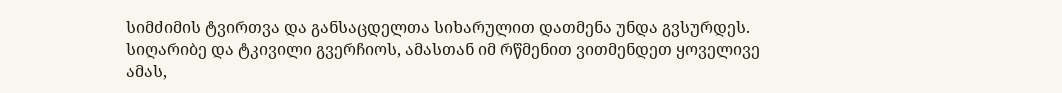სიმძიმის ტვირთვა და განსაცდელთა სიხარულით დათმენა უნდა გვსურდეს. სიღარიბე და ტკივილი გვერჩიოს, ამასთან იმ რწმენით ვითმენდეთ ყოველივე ამას,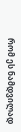რომ ეს ნამდვილად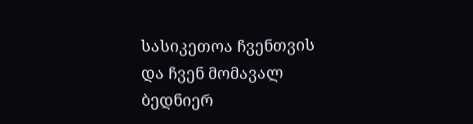სასიკეთოა ჩვენთვის და ჩვენ მომავალ ბედნიერ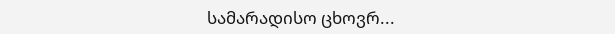სამარადისო ცხოვრ...